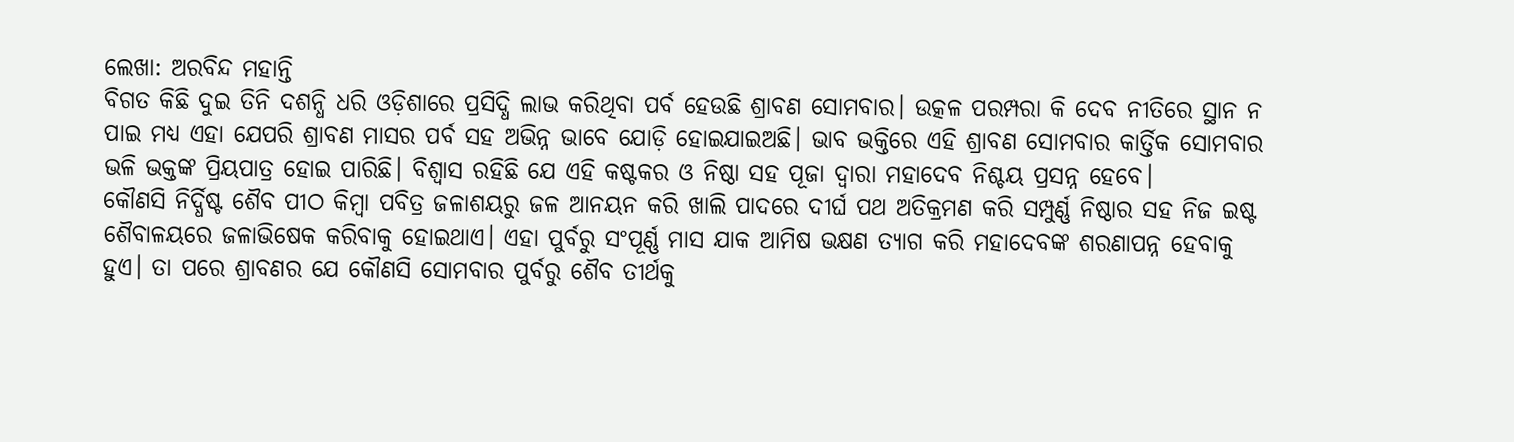ଲେଖା: ଅରବିନ୍ଦ ମହାନ୍ତି
ବିଗତ କିଛି ଦୁଇ ତିନି ଦଶନ୍ଧି ଧରି ଓଡ଼ିଶାରେ ପ୍ରସିଦ୍ଧି ଲାଭ କରିଥିବା ପର୍ବ ହେଉଛି ଶ୍ରାବଣ ସୋମବାର। ଉତ୍କଳ ପରମ୍ପରା କି ଦେବ ନୀତିରେ ସ୍ଥାନ ନ ପାଇ ମଧ୍ୟ ଏହା ଯେପରି ଶ୍ରାବଣ ମାସର ପର୍ବ ସହ ଅଭିନ୍ନ ଭାବେ ଯୋଡ଼ି ହୋଇଯାଇଅଛି। ଭାବ ଭକ୍ତିରେ ଏହି ଶ୍ରାବଣ ସୋମବାର କାର୍ତ୍ତିକ ସୋମବାର ଭଳି ଭକ୍ତଙ୍କ ପ୍ରିୟପାତ୍ର ହୋଇ ପାରିଛି। ବିଶ୍ୱାସ ରହିଛି ଯେ ଏହି କଷ୍ଟକର ଓ ନିଷ୍ଠା ସହ ପୂଜା ଦ୍ୱାରା ମହାଦେବ ନିଶ୍ଚୟ ପ୍ରସନ୍ନ ହେବେ।
କୌଣସି ନିର୍ଦ୍ଧିଷ୍ଟ ଶୈବ ପୀଠ କିମ୍ବା ପବିତ୍ର ଜଳାଶୟରୁ ଜଳ ଆନୟନ କରି ଖାଲି ପାଦରେ ଦୀର୍ଘ ପଥ ଅତିକ୍ରମଣ କରି ସମ୍ପୁର୍ଣ୍ଣ ନିଷ୍ଠାର ସହ ନିଜ ଇଷ୍ଟ ଶୈବାଳୟରେ ଜଳାଭିଷେକ କରିବାକୁ ହୋଇଥାଏ। ଏହା ପୁର୍ବରୁ ସଂପୂର୍ଣ୍ଣ ମାସ ଯାକ ଆମିଷ ଭକ୍ଷଣ ତ୍ୟାଗ କରି ମହାଦେବଙ୍କ ଶରଣାପନ୍ନ ହେବାକୁ ହୁଏ। ତା ପରେ ଶ୍ରାବଣର ଯେ କୌଣସି ସୋମବାର ପୁର୍ବରୁ ଶୈବ ତୀର୍ଥକୁ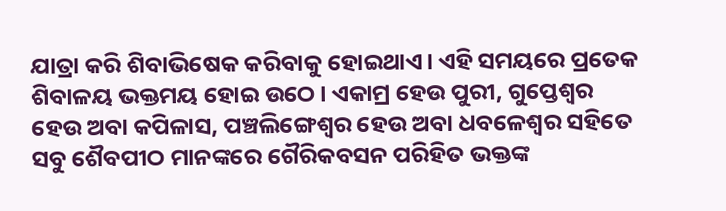ଯାତ୍ରା କରି ଶିବାଭିଷେକ କରିବାକୁ ହୋଇଥାଏ। ଏହି ସମୟରେ ପ୍ରତେକ ଶିବାଳୟ ଭକ୍ତମୟ ହୋଇ ଉଠେ। ଏକାମ୍ର ହେଉ ପୁରୀ, ଗୁପ୍ତେଶ୍ବର ହେଉ ଅବା କପିଳାସ, ପଞ୍ଚଲିଙ୍ଗେଶ୍ବର ହେଉ ଅବା ଧବଳେଶ୍ବର ସହିତେ ସବୁ ଶୈବପୀଠ ମାନଙ୍କରେ ଗୈରିକବସନ ପରିହିତ ଭକ୍ତଙ୍କ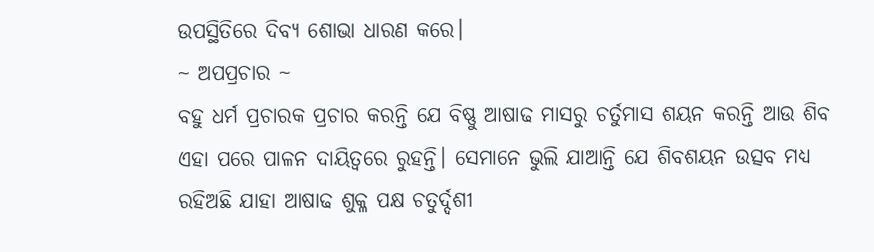ଉପସ୍ଥିତିରେ ଦିବ୍ୟ ଶୋଭା ଧାରଣ କରେ।
~ ଅପପ୍ରଚାର ~
ବହୁ ଧର୍ମ ପ୍ରଚାରକ ପ୍ରଚାର କରନ୍ତି ଯେ ବିଷ୍ଣୁ ଆଷାଢ ମାସରୁ ଚର୍ତୁମାସ ଶୟନ କରନ୍ତି ଆଉ ଶିବ ଏହା ପରେ ପାଳନ ଦାୟିତ୍ଵରେ ରୁହନ୍ତି। ସେମାନେ ଭୁଲି ଯାଆନ୍ତି ଯେ ଶିବଶୟନ ଉତ୍ସବ ମଧ୍ୟ ରହିଅଛି ଯାହା ଆଷାଢ ଶୁକ୍ଳ ପକ୍ଷ ଚତୁର୍ଦ୍ଦଶୀ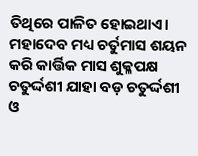ତିଥିରେ ପାଳିତ ହୋଇଥାଏ। ମହାଦେବ ମଧ୍ୟ ଚର୍ତୁମାସ ଶୟନ କରି କାର୍ତ୍ତିକ ମାସ ଶୁକ୍ଳପକ୍ଷ ଚତୁର୍ଦ୍ଦଶୀ ଯାହା ବଡ଼ ଚତୁର୍ଦ୍ଦଶୀ ଓ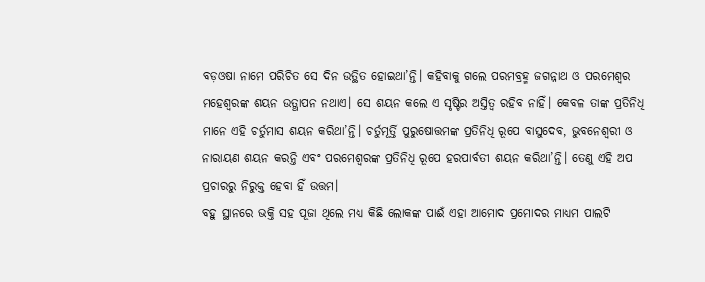ବଡ଼ଓଷା ନାମେ ପରିଚିତ ସେ ଦିନ ଉତ୍ଥିତ ହୋଇଥା’ନ୍ତି। କହିବାକୁ ଗଲେ ପରମବ୍ରହ୍ମ ଜଗନ୍ନାଥ ଓ ପରମେଶ୍ୱର ମହେଶ୍ୱରଙ୍କ ଶୟନ ଉତ୍ଥାପନ ନଥାଏ। ସେ ଶୟନ କଲେ ଏ ସୃଷ୍ଟିର ଅସ୍ତିତ୍ବ ରହିବ ନାହିଁ। କେବଳ ତାଙ୍କ ପ୍ରତିନିଧି ମାନେ ଏହି ଚର୍ତୁମାସ ଶୟନ କରିଥା’ନ୍ତି। ଚର୍ତୁମୂର୍ତ୍ତି ପୁରୁଷୋତ୍ତମଙ୍କ ପ୍ରତିନିଧି ରୂପେ ବାସୁଦେବ, ଭୁବନେଶ୍ଵରୀ ଓ ନାରାୟଣ ଶୟନ କରନ୍ତି ଏବଂ ପରମେଶ୍ୱରଙ୍କ ପ୍ରତିନିଧି ରୂପେ ହରପାର୍ବତୀ ଶୟନ କରିଥା’ନ୍ତି। ତେଣୁ ଏହି ଅପ ପ୍ରଚାରରୁ ନିରୁକ୍ତ ହେବା ହିଁ ଉତ୍ତମ।
ବହୁ ସ୍ଥାନରେ ଭକ୍ତି ସହ ପୂଜା ଥିଲେ ମଧ୍ୟ କିଛି ଲୋକଙ୍କ ପାଈଁ ଏହା ଆମୋଦ ପ୍ରମୋଦର ମାଧ୍ୟମ ପାଲଟି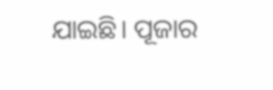ଯାଇଛି। ପୂଜାର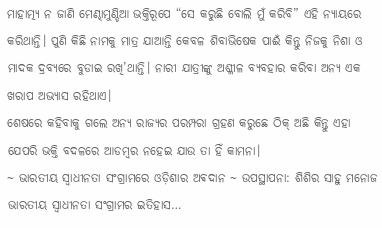ମାହାତ୍ମ୍ୟ ନ ଜାଣି ମେଣ୍ଢାମୁଣ୍ଡିଆ ଭକ୍ତିରୂପେ “ସେ କରୁଛି ବୋଲି ମୁଁ କରିବି” ଏହି ନ୍ୟାୟରେ କରିଥାନ୍ତି। ପୁଣି କିଛି ନାମକୁ ମାତ୍ର ଯାଆନ୍ତି କେବଳ ଶିବାଭିଷେକ ପାଈଁ କିନ୍ତୁ ନିଜକୁ ନିଶା ଓ ମାଦକ ଦ୍ରବ୍ୟରେ ବୁଡାଇ ରଖି’ଥାନ୍ତି। ନାରୀ ଯାତ୍ରୀଙ୍କୁ ଅଶ୍ଳୀଳ ବ୍ୟବହାର କରିବା ଅନ୍ୟ ଏକ ଖରାପ ଅଭ୍ୟାସ ରହିଥାଏ।
ଶେଷରେ କହିବାକୁ ଗଲେ ଅନ୍ୟ ରାଜ୍ୟର ପରମ୍ପରା ଗ୍ରହଣ କରୁଛେ ଠିକ୍ ଅଛି କିନ୍ତୁ ଏହା ଯେପରି ଭକ୍ତି ବଦଳରେ ଆଡମ୍ବର ନହେଇ ଯାଉ ତା ହିଁ କାମନା।
~ ଭାରତୀୟ ସ୍ୱାଧୀନତା ସଂଗ୍ରାମରେ ଓଡ଼ିଶାର ଅଵଦାନ ~ ଉପସ୍ଥାପନା: ଶିଶିର ସାହୁ ମନୋଜ ଭାରତୀୟ ସ୍ଵାଧୀନତା ସଂଗ୍ରାମର ଇତିହାସ…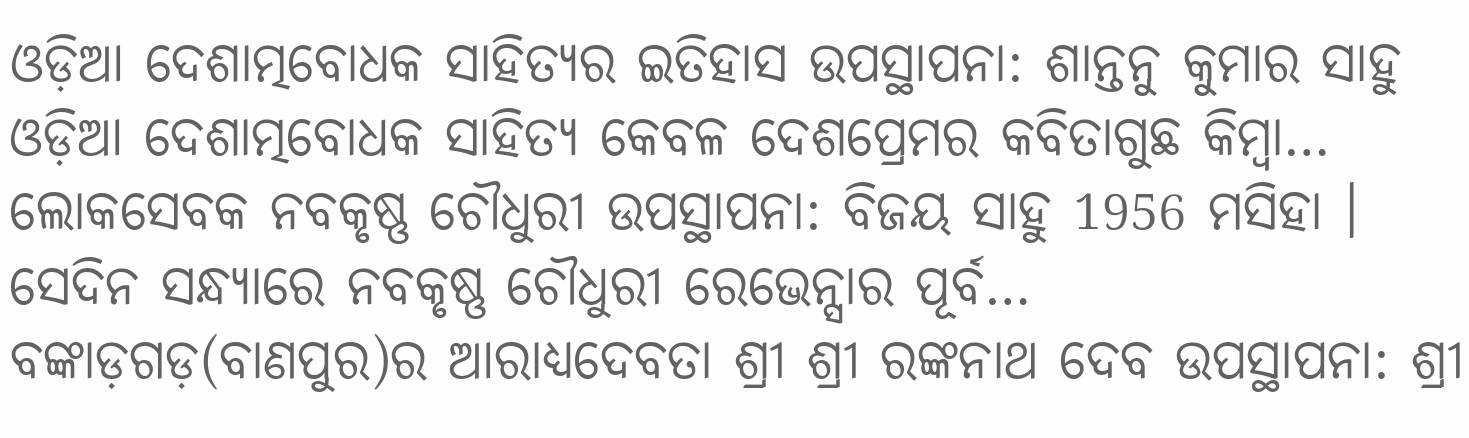ଓଡ଼ିଆ ଦେଶାତ୍ମବୋଧକ ସାହିତ୍ୟର ଇତିହାସ ଉପସ୍ଥାପନା: ଶାନ୍ତନୁ କୁମାର ସାହୁ ଓଡ଼ିଆ ଦେଶାତ୍ମବୋଧକ ସାହିତ୍ୟ କେବଳ ଦେଶପ୍ରେମର କବିତାଗୁଛ କିମ୍ବା…
ଲୋକସେବକ ନବକୃଷ୍ଣ ଚୌଧୁରୀ ଉପସ୍ଥାପନା: ବିଜୟ ସାହୁ 1956 ମସିହା । ସେଦିନ ସନ୍ଧ୍ୟାରେ ନବକୃଷ୍ଣ ଚୌଧୁରୀ ରେଭେନ୍ସାର ପୂର୍ବ…
ବଙ୍କାଡ଼ଗଡ଼(ବାଣପୁର)ର ଆରାଧ୍ୟଦେବତା ଶ୍ରୀ ଶ୍ରୀ ରଙ୍କନାଥ ଦେବ ଉପସ୍ଥାପନା: ଶ୍ରୀ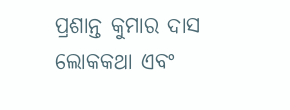ପ୍ରଶାନ୍ତ କୁମାର ଦାସ ଲୋକକଥା ଏବଂ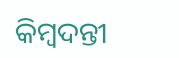କିମ୍ବଦନ୍ତୀ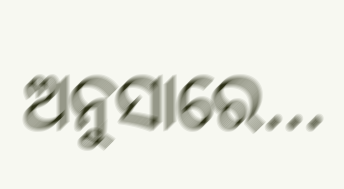ଅନୁସାରେ…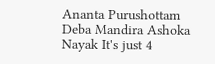Ananta Purushottam Deba Mandira Ashoka Nayak It's just 4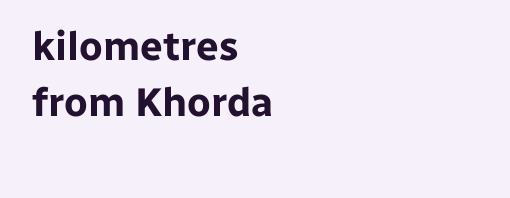kilometres from Khorda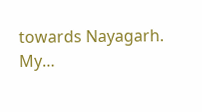towards Nayagarh. My…